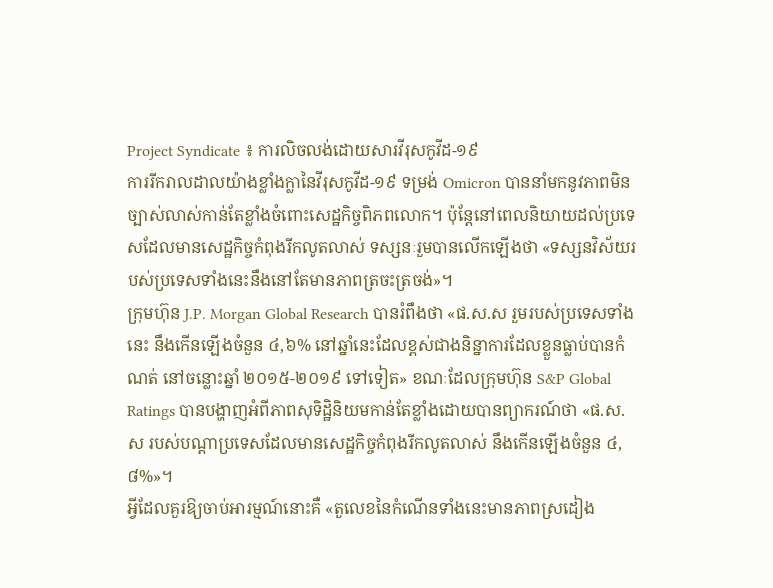Project Syndicate ៖ ការលិចលង់ដោយសារវីរុសកូវីដ-១៩
ការរីករាលដាលយ៉ាងខ្លាំងក្លានៃវីរុសកូវីដ-១៩ ទម្រង់ Omicron បាននាំមកនូវភាពមិនច្បាស់លាស់កាន់តែខ្លាំងចំពោះសេដ្ឋកិច្ចពិភពលោក។ ប៉ុន្តែនៅពេលនិយាយដល់ប្រទេសដែលមានសេដ្ឋកិច្ចកំពុងរីកលូតលាស់ ទស្សនៈរួមបានលើកឡើងថា «ទស្សនវិស័យរបស់ប្រទេសទាំងនេះនឹងនៅតែមានភាពត្រចះត្រចង់»។
ក្រុមហ៊ុន J.P. Morgan Global Research បានរំពឹងថា «ផ.ស.ស រួមរបស់ប្រទេសទាំងនេះ នឹងកើនឡើងចំនួន ៤,៦% នៅឆ្នាំនេះដែលខ្ពស់ជាងនិន្នាការដែលខ្លួនធ្លាប់បានកំណត់ នៅចន្លោះឆ្នាំ ២០១៥-២០១៩ ទៅទៀត» ខណៈដែលក្រុមហ៊ុន S&P Global Ratings បានបង្ហាញអំពីភាពសុទិដ្ឋិនិយមកាន់តែខ្លាំងដោយបានព្យាករណ៍ថា «ផ.ស.ស របស់បណ្ដាប្រទេសដែលមានសេដ្ឋកិច្ចកំពុងរីកលូតលាស់ នឹងកើនឡើងចំនួន ៤,៨%»។
អ្វីដែលគួរឱ្យចាប់អារម្មណ៍នោះគឺ «តួលេខនៃកំណើនទាំងនេះមានភាពស្រដៀង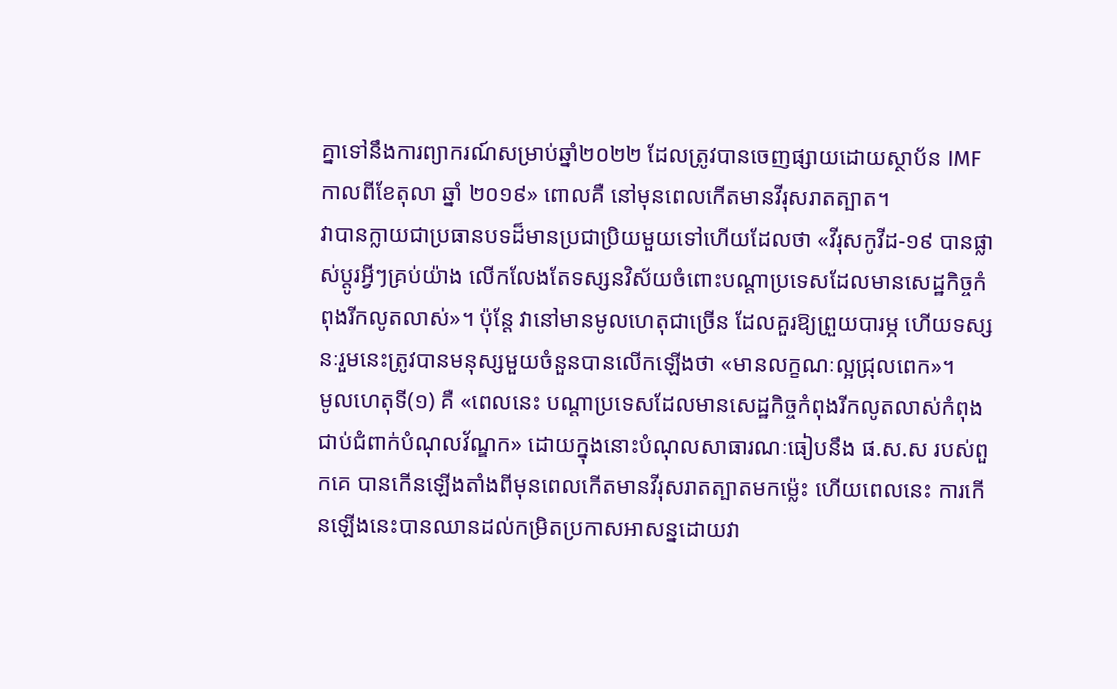គ្នាទៅនឹងការព្យាករណ៍សម្រាប់ឆ្នាំ២០២២ ដែលត្រូវបានចេញផ្សាយដោយស្ថាប័ន IMF កាលពីខែតុលា ឆ្នាំ ២០១៩» ពោលគឺ នៅមុនពេលកើតមានវីរុសរាតត្បាត។
វាបានក្លាយជាប្រធានបទដ៏មានប្រជាប្រិយមួយទៅហើយដែលថា «វីរុសកូវីដ-១៩ បានផ្លាស់ប្តូរអ្វីៗគ្រប់យ៉ាង លើកលែងតែទស្សនវិស័យចំពោះបណ្តាប្រទេសដែលមានសេដ្ឋកិច្ចកំពុងរីកលូតលាស់»។ ប៉ុន្តែ វានៅមានមូលហេតុជាច្រើន ដែលគួរឱ្យព្រួយបារម្ភ ហើយទស្សនៈរួមនេះត្រូវបានមនុស្សមួយចំនួនបានលើកឡើងថា «មានលក្ខណៈល្អជ្រុលពេក»។
មូលហេតុទី(១) គឺ «ពេលនេះ បណ្តាប្រទេសដែលមានសេដ្ឋកិច្ចកំពុងរីកលូតលាស់កំពុង ជាប់ជំពាក់បំណុលវ័ណ្ឌក» ដោយក្នុងនោះបំណុលសាធារណៈធៀបនឹង ផ.ស.ស របស់ពួកគេ បានកើនឡើងតាំងពីមុនពេលកើតមានវីរុសរាតត្បាតមកម៉្លេះ ហើយពេលនេះ ការកើនឡើងនេះបានឈានដល់កម្រិតប្រកាសអាសន្នដោយវា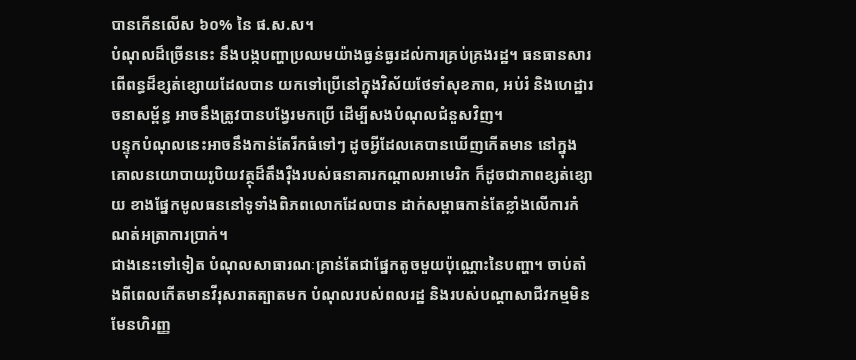បានកើនលើស ៦០% នៃ ផ.ស.ស។
បំណុលដ៏ច្រើននេះ នឹងបង្កបញ្ហាប្រឈមយ៉ាងធ្ងន់ធ្ងរដល់ការគ្រប់គ្រងរដ្ឋ។ ធនធានសារពើពន្ធដ៏ខ្សត់ខ្សោយដែលបាន យកទៅប្រើនៅក្នុងវិស័យថែទាំសុខភាព, អប់រំ និងហេដ្ឋារចនាសម្ព័ន្ធ អាចនឹងត្រូវបានបង្វែរមកប្រើ ដើម្បីសងបំណុលជំនួសវិញ។
បន្ទុកបំណុលនេះអាចនឹងកាន់តែរីកធំទៅៗ ដូចអ្វីដែលគេបានឃើញកើតមាន នៅក្នុងគោលនយោបាយរូបិយវត្ថុដ៏តឹងរ៉ឺងរបស់ធនាគារកណ្ដាលអាមេរិក ក៏ដូចជាភាពខ្សត់ខ្សោយ ខាងផ្នែកមូលធននៅទូទាំងពិភពលោកដែលបាន ដាក់សម្ពាធកាន់តែខ្លាំងលើការកំណត់អត្រាការប្រាក់។
ជាងនេះទៅទៀត បំណុលសាធារណៈគ្រាន់តែជាផ្នែកតូចមួយប៉ុណ្ណោះនៃបញ្ហា។ ចាប់តាំងពីពេលកើតមានវីរុសរាតត្បាតមក បំណុលរបស់ពលរដ្ឋ និងរបស់បណ្តាសាជីវកម្មមិនមែនហិរញ្ញ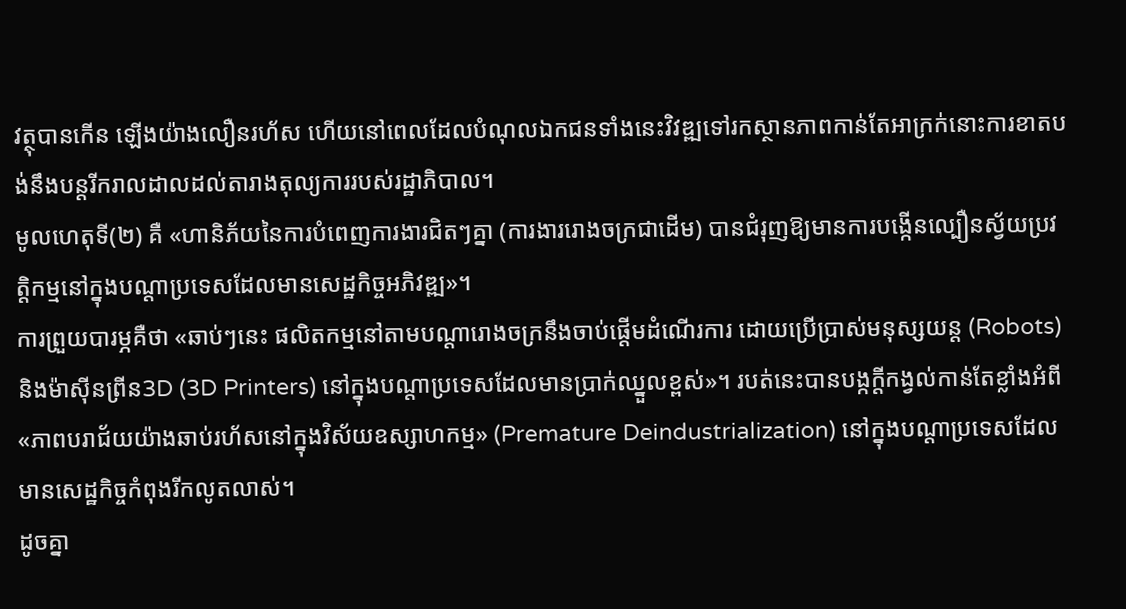វត្ថុបានកើន ឡើងយ៉ាងលឿនរហ័ស ហើយនៅពេលដែលបំណុលឯកជនទាំងនេះវិវឌ្ឍទៅរកស្ថានភាពកាន់តែអាក្រក់នោះការខាតបង់នឹងបន្តរីករាលដាលដល់តារាងតុល្យការរបស់រដ្ឋាភិបាល។
មូលហេតុទី(២) គឺ «ហានិភ័យនៃការបំពេញការងារជិតៗគ្នា (ការងាររោងចក្រជាដើម) បានជំរុញឱ្យមានការបង្កើនល្បឿនស្វ័យប្រវត្តិកម្មនៅក្នុងបណ្ដាប្រទេសដែលមានសេដ្ឋកិច្ចអភិវឌ្ឍ»។
ការព្រួយបារម្ភគឺថា «ឆាប់ៗនេះ ផលិតកម្មនៅតាមបណ្តារោងចក្រនឹងចាប់ផ្តើមដំណើរការ ដោយប្រើប្រាស់មនុស្សយន្ត (Robots) និងម៉ាស៊ីនព្រីន3D (3D Printers) នៅក្នុងបណ្តាប្រទេសដែលមានប្រាក់ឈ្នួលខ្ពស់»។ របត់នេះបានបង្កក្ដីកង្វល់កាន់តែខ្លាំងអំពី «ភាពបរាជ័យយ៉ាងឆាប់រហ័សនៅក្នុងវិស័យឧស្សាហកម្ម» (Premature Deindustrialization) នៅក្នុងបណ្ដាប្រទេសដែលមានសេដ្ឋកិច្ចកំពុងរីកលូតលាស់។
ដូចគ្នា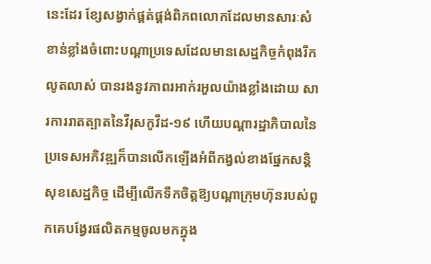នេះដែរ ខ្សែសង្វាក់ផ្គត់ផ្គង់ពិភពលោកដែលមានសារៈសំខាន់ខ្លាំងចំពោះបណ្ដាប្រទេសដែលមានសេដ្ឋកិច្ចកំពុងរីកលូតលាស់ បានរងនូវភាពរអាក់រអួលយ៉ាងខ្លាំងដោយ សារការរាតត្បាតនៃវីរុសកូវីដ-១៩ ហើយបណ្តារដ្ឋាភិបាលនៃប្រទេសអភិវឌ្ឍក៏បានលើកឡើងអំពីកង្វល់ខាងផ្នែកសន្តិសុខសេដ្ឋកិច្ច ដើម្បីលើកទឹកចិត្តឱ្យបណ្តាក្រុមហ៊ុនរបស់ពួកគេបង្វែរផលិតកម្មចូលមកក្នុង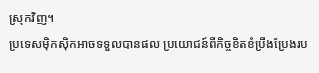ស្រុកវិញ។
ប្រទេសម៉ិកស៊ិកអាចទទួលបានផល ប្រយោជន៍ពីកិច្ចខិតខំប្រឹងប្រែងរប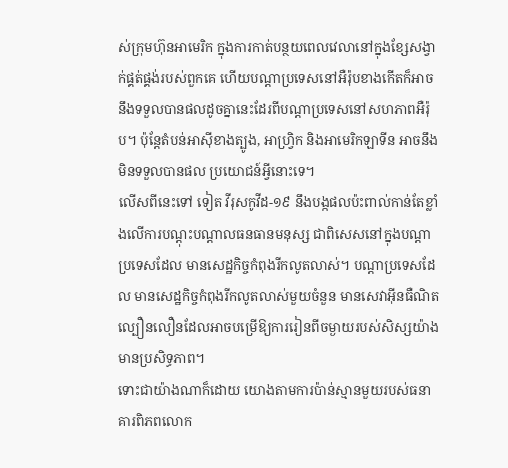ស់ក្រុមហ៊ុនអាមេរិក ក្នុងការកាត់បន្ថយពេលវេលានៅក្នុងខ្សែសង្វាក់ផ្គត់ផ្គង់របស់ពួកគេ ហើយបណ្តាប្រទេសនៅអឺរ៉ុបខាងកើតក៏អាច នឹងទទួលបានផលដូចគ្នានេះដែរពីបណ្តាប្រទេសនៅសហភាពអឺរ៉ុប។ ប៉ុន្តែតំបន់អាស៊ីខាងត្បូង, អាហ្វ្រិក និងអាមេរិកឡាទីន អាចនឹងមិនទទួលបានផល ប្រយោជន៍អ្វីនោះទេ។
លើសពីនេះទៅ ទៀត វីរុសកូវីដ-១៩ នឹងបង្កផលប៉ះពាល់កាន់តែខ្លាំងលើការបណ្ដុះបណ្ដាលធនធានមនុស្ស ជាពិសេសនៅក្នុងបណ្តាប្រទេសដែល មានសេដ្ឋកិច្ចកំពុងរីកលូតលាស់។ បណ្តាប្រទេសដែល មានសេដ្ឋកិច្ចកំពុងរីកលូតលាស់មួយចំនួន មានសេវាអ៊ីនធឺណិតល្បឿនលឿនដែលអាចបម្រើឱ្យការរៀនពីចម្ងាយរបស់សិស្សយ៉ាងមានប្រសិទ្ធភាព។
ទោះជាយ៉ាងណាក៏ដោយ យោងតាមការប៉ាន់ស្មានមួយរបស់ធនាគារពិភពលោក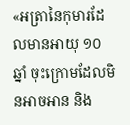«អត្រានៃកុមារដែលមានអាយុ ១០ ឆ្នាំ ចុះក្រោមដែលមិនអាចអាន និង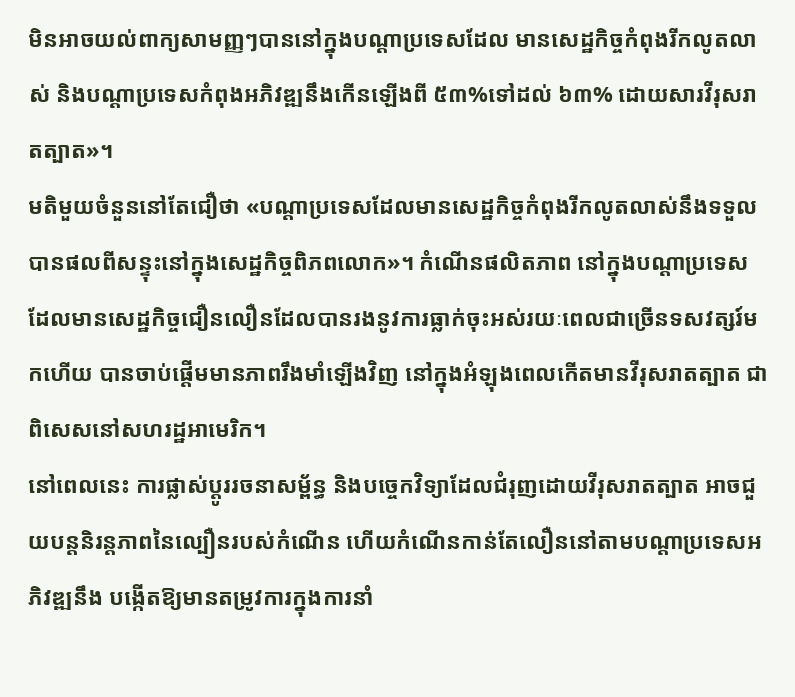មិនអាចយល់ពាក្យសាមញ្ញៗបាននៅក្នុងបណ្តាប្រទេសដែល មានសេដ្ឋកិច្ចកំពុងរីកលូតលាស់ និងបណ្ដាប្រទេសកំពុងអភិវឌ្ឍនឹងកើនឡើងពី ៥៣%ទៅដល់ ៦៣% ដោយសារវីរុសរាតត្បាត»។
មតិមួយចំនួននៅតែជឿថា «បណ្តាប្រទេសដែលមានសេដ្ឋកិច្ចកំពុងរីកលូតលាស់នឹងទទួលបានផលពីសន្ទុះនៅក្នុងសេដ្ឋកិច្ចពិភពលោក»។ កំណើនផលិតភាព នៅក្នុងបណ្តាប្រទេសដែលមានសេដ្ឋកិច្ចជឿនលឿនដែលបានរងនូវការធ្លាក់ចុះអស់រយៈពេលជាច្រើនទសវត្សរ៍មកហើយ បានចាប់ផ្តើមមានភាពរឹងមាំឡើងវិញ នៅក្នុងអំឡុងពេលកើតមានវីរុសរាតត្បាត ជាពិសេសនៅសហរដ្ឋអាមេរិក។
នៅពេលនេះ ការផ្លាស់ប្តូររចនាសម្ព័ន្ធ និងបច្ចេកវិទ្យាដែលជំរុញដោយវីរុសរាតត្បាត អាចជួយបន្តនិរន្តភាពនៃល្បឿនរបស់កំណើន ហើយកំណើនកាន់តែលឿននៅតាមបណ្តាប្រទេសអភិវឌ្ឍនឹង បង្កើតឱ្យមានតម្រូវការក្នុងការនាំ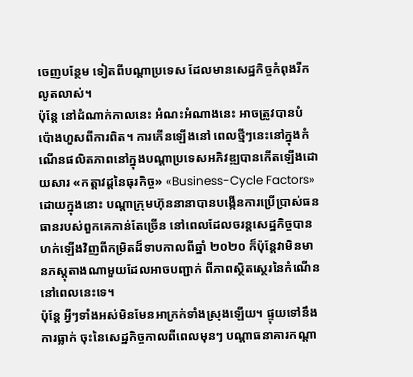ចេញបន្ថែម ទៀតពីបណ្តាប្រទេស ដែលមានសេដ្ឋកិច្ចកំពុងរីកលូតលាស់។
ប៉ុន្តែ នៅដំណាក់កាលនេះ អំណះអំណាងនេះ អាចត្រូវបានបំប៉ោងហួសពីការពិត។ ការកើនឡើងនៅ ពេលថ្មីៗនេះនៅក្នុងកំណើនផលិតភាពនៅក្នុងបណ្តាប្រទេសអភិវឌ្ឍបានកើតឡើងដោយសារ «កត្តាវដ្តនៃធុរកិច្ច» «Business-Cycle Factors» ដោយក្នុងនោះ បណ្តាក្រុមហ៊ុននានាបានបង្កើនការប្រើប្រាស់ធនធានរបស់ពួកគេកាន់តែច្រើន នៅពេលដែលចរន្តសេដ្ឋកិច្ចបានហក់ឡើងវិញពីកម្រិតដ៏ទាបកាលពីឆ្នាំ ២០២០ ក៏ប៉ុន្តែវាមិនមានភស្តុតាងណាមួយដែលអាចបញ្ជាក់ ពីភាពស្ថិតស្ថេរនៃកំណើននៅពេលនេះទេ។
ប៉ុន្តែ អ្វីៗទាំងអស់មិនមែនអាក្រក់ទាំងស្រុងឡើយ។ ផ្ទុយទៅនឹងការធ្លាក់ ចុះនៃសេដ្ឋកិច្ចកាលពីពេលមុនៗ បណ្តាធនាគារកណ្តា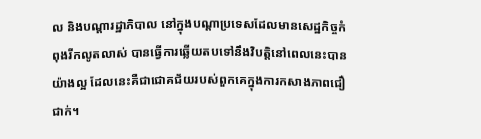ល និងបណ្តារដ្ឋាភិបាល នៅក្នុងបណ្តាប្រទេសដែលមានសេដ្ឋកិច្ចកំពុងរីកលូតលាស់ បានធ្វើការឆ្លើយតបទៅនឹងវិបត្តិនៅពេលនេះបានយ៉ាងល្អ ដែលនេះគឺជាជោគជ័យរបស់ពួកគេក្នុងការកសាងភាពជឿជាក់។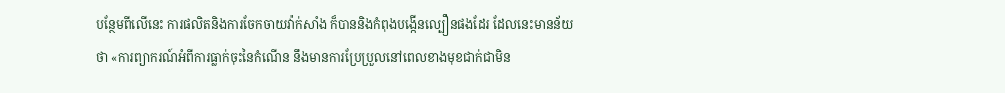បន្ថែមពីលើនេះ ការផលិតនិងការចែកចាយវ៉ាក់សាំង ក៏បាននិងកំពុងបង្កើនល្បឿនផងដែរ ដែលនេះមានន័យថា «ការព្យាករណ៍អំពីការធ្លាក់ចុះនៃកំណើន នឹងមានការប្រែប្រួលនៅពេលខាងមុខជាក់ជាមិន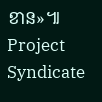ខាន»៕ Project Syndicate